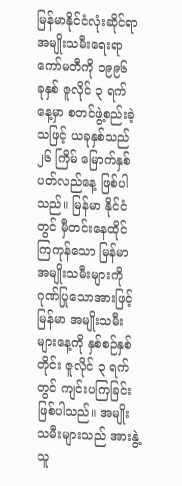မြန်မာနိုင်ငံလုံးဆိုင်ရာ အမျိုးသမီးရေးရာ ကော်မတီကို ၁၉၉၆ ခုနှစ် ဇူလိုင် ၃ ရက်နေ့မှာ စတင်ဖွဲ့စည်းခဲ့သဖြင့် ယခုနှစ်သည် ၂၆ ကြိမ် မြောက်နှစ်ပတ်လည်နေ့ ဖြစ်ပါသည်။ မြန်မာ နိုင်ငံတွင် မှီတင်းနေထိုင်ကြကုန်သော မြန်မာ အမျိုးသမီးများကို ဂုဏ်ပြုသောအားဖြင့် မြန်မာ အမျိုးသမီးများနေ့ကို နှစ်စဉ်နှစ်တိုင်း ဇူလိုင် ၃ ရက်တွင် ကျင်းပကြခြင်းဖြစ်ပါသည်။ အမျိုးသမီးများသည် အားနွဲ့သူ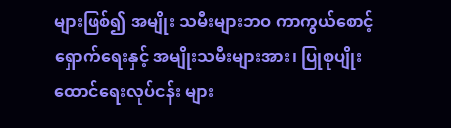များဖြစ်၍ အမျိုး သမီးများဘဝ ကာကွယ်စောင့်ရှောက်ရေးနှင့် အမျိုးသမီးများအား၊ ပြုစုပျိုးထောင်ရေးလုပ်ငန်း များ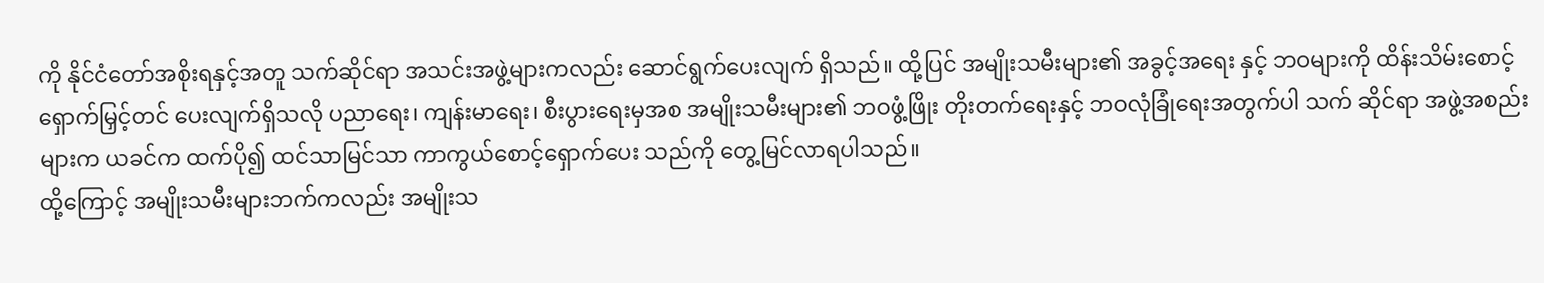ကို နိုင်ငံတော်အစိုးရနှင့်အတူ သက်ဆိုင်ရာ အသင်းအဖွဲ့များကလည်း ဆောင်ရွက်ပေးလျက် ရှိသည်။ ထို့ပြင် အမျိုးသမီးများ၏ အခွင့်အရေး နှင့် ဘဝများကို ထိန်းသိမ်းစောင့်ရှောက်မြှင့်တင် ပေးလျက်ရှိသလို ပညာရေး၊ ကျန်းမာရေး၊ စီးပွားရေးမှအစ အမျိုးသမီးများ၏ ဘဝဖွံ့ဖြိုး တိုးတက်ရေးနှင့် ဘဝလုံခြုံရေးအတွက်ပါ သက် ဆိုင်ရာ အဖွဲ့အစည်းများက ယခင်က ထက်ပို၍ ထင်သာမြင်သာ ကာကွယ်စောင့်ရှောက်ပေး သည်ကို တွေ့မြင်လာရပါသည်။
ထို့ကြောင့် အမျိုးသမီးများဘက်ကလည်း အမျိုးသ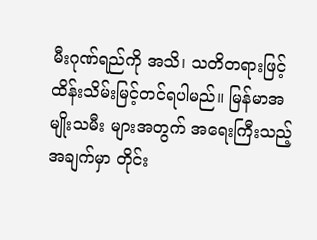မီးဂုဏ်ရည်ကို အသိ၊ သတိတရားဖြင့် ထိန်းသိမ်းမြင့်တင်ရပါမည်။ မြန်မာအမျိုးသမီး များအတွက် အရေးကြီးသည့်အချက်မှာ တိုင်း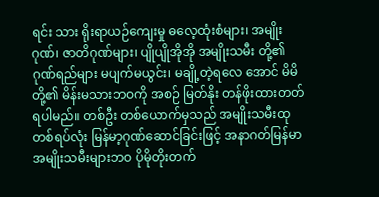ရင်း သား ရိုးရာယဉ်ကျေးမှု ဓလေ့ထုံးစံများ၊ အမျိုး ဂုဏ်၊ ဇာတိဂုဏ်များ၊ ပျိုပျိုအိုအို အမျိုးသမီး တို့၏ ဂုဏ်ရည်များ မပျက်မယွင်း၊ မချို့တဲ့ရလေ အောင် မိမိတို့၏ မိန်းမသားဘဝကို အစဉ် မြတ်နိုး တန်ဖိုးထားတတ်ရပါမည်။ တစ်ဦး တစ်ယောက်မှသည် အမျိုးသမီးထုတစ်ရပ်လုံး မြန်မာ့ဂုဏ်ဆောင်ခြင်းဖြင့် အနာဂတ်မြန်မာ အမျိုးသမီးများဘဝ ပိုမိုတိုးတက်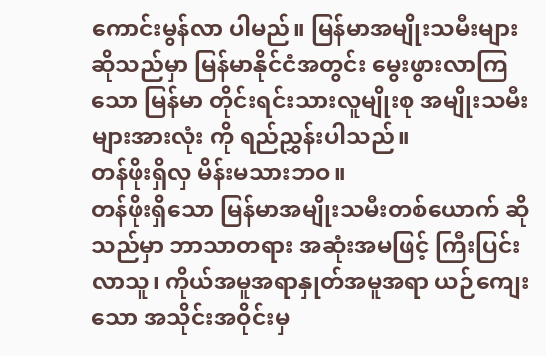ကောင်းမွန်လာ ပါမည်။ မြန်မာအမျိုးသမီးများဆိုသည်မှာ မြန်မာနိုင်ငံအတွင်း မွေးဖွားလာကြသော မြန်မာ တိုင်းရင်းသားလူမျိုးစု အမျိုးသမီးများအားလုံး ကို ရည်ညွှန်းပါသည်။
တန်ဖိုးရှိလှ မိန်းမသားဘဝ။
တန်ဖိုးရှိသော မြန်မာအမျိုးသမီးတစ်ယောက် ဆိုသည်မှာ ဘာသာတရား အဆုံးအမဖြင့် ကြီးပြင်းလာသူ၊ ကိုယ်အမူအရာနှုတ်အမူအရာ ယဉ်ကျေးသော အသိုင်းအဝိုင်းမှ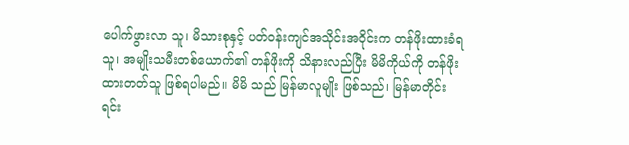ပေါက်ဖွားလာ သူ၊ မိသားစုနှင့် ပတ်ဝန်းကျင်အသိုင်းအဝိုင်းက တန်ဖိုးထားခံရသူ၊ အမျိုးသမီးတစ်ယောက်၏ တန်ဖိုးကို သိနားလည်ပြီး မိမိကိုယ်ကို တန်ဖိုး ထားတတ်သူ ဖြစ်ရပါမည်။ မိမိ သည် မြန်မာလူမျိုး ဖြစ်သည်၊ မြန်မာတိုင်းရင်း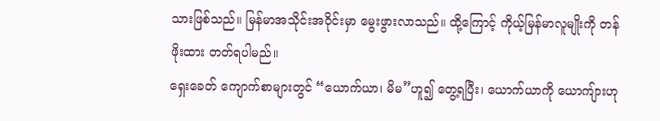သားဖြစ်သည်။ မြန်မာအသိုင်းအဝိုင်းမှာ မွေးဖွားလာသည်။ ထို့ကြောင့် ကိုယ့်မြန်မာလူမျိုးကို တန်ဖိုးထား တတ်ရပါမည်။
ရှေးခေတ် ကျောက်စာများတွင် “ယောက်ယာ၊ မိမ”ဟူ၍ တွေ့ရပြီး၊ ယောက်ယာကို ယောကျ်ားဟု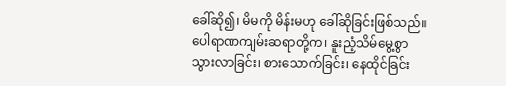ခေါ်ဆို၍၊ မိမကို မိန်းမဟု ခေါ်ဆိုခြင်းဖြစ်သည်။ ပေါရာဏကျမ်းဆရာတို့က၊ နူးညံ့သိမ်မွေ့စွာ သွားလာခြင်း၊ စားသောက်ခြင်း၊ နေထိုင်ခြင်း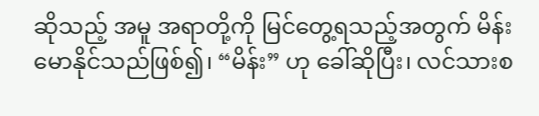ဆိုသည့် အမူ အရာတို့ကို မြင်တွေ့ရသည့်အတွက် မိန်းမောနိုင်သည်ဖြစ်၍၊ “မိန်း” ဟု ခေါ်ဆိုပြီး၊ လင်သားစ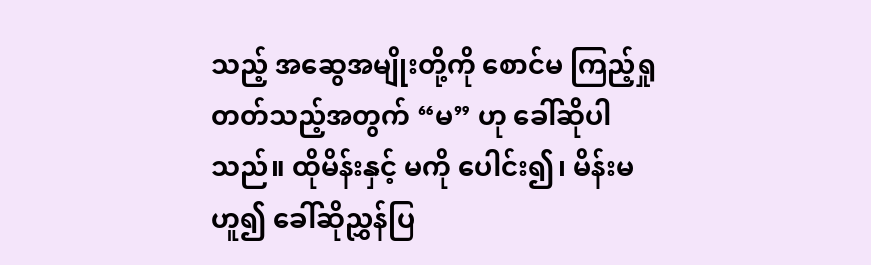သည့် အဆွေအမျိုးတို့ကို စောင်မ ကြည့်ရှုတတ်သည့်အတွက် “မ” ဟု ခေါ်ဆိုပါ သည်။ ထိုမိန်းနှင့် မကို ပေါင်း၍၊ မိန်းမဟူ၍ ခေါ်ဆိုညွှန်ပြ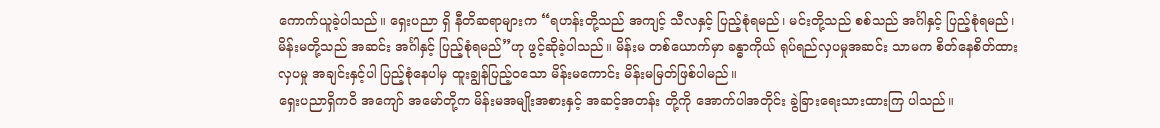ကောက်ယူခဲ့ပါသည်။ ရှေးပညာ ရှိ နီတိဆရာများက “ရဟန်းတို့သည် အကျင့် သီလနှင့် ပြည့်စုံရမည်၊ မင်းတို့သည် စစ်သည် အင်္ဂါနှင့် ပြည့်စုံရမည်၊ မိန်းမတို့သည် အဆင်း အင်္ဂါနှင့် ပြည့်စုံရမည်”ဟု ဖွင့်ဆိုခဲ့ပါသည်။ မိန်းမ တစ်ယောက်မှာ ခန္ဓာကိုယ် ရုပ်ရည်လှပမှုအဆင်း သာမက စိတ်နေစိတ်ထားလှပမှု အချင်းနှင့်ပါ ပြည့်စုံနေပါမှ ထူးချွန်ပြည့်ဝသော မိန်းမကောင်း မိန်းမမြတ်ဖြစ်ပါမည်။
ရှေးပညာရှိကဝိ အကျော် အမော်တို့က မိန်းမအမျိုးအစားနှင့် အဆင့်အတန်း တို့ကို အောက်ပါအတိုင်း ခွဲခြားရေးသားထားကြ ပါသည်။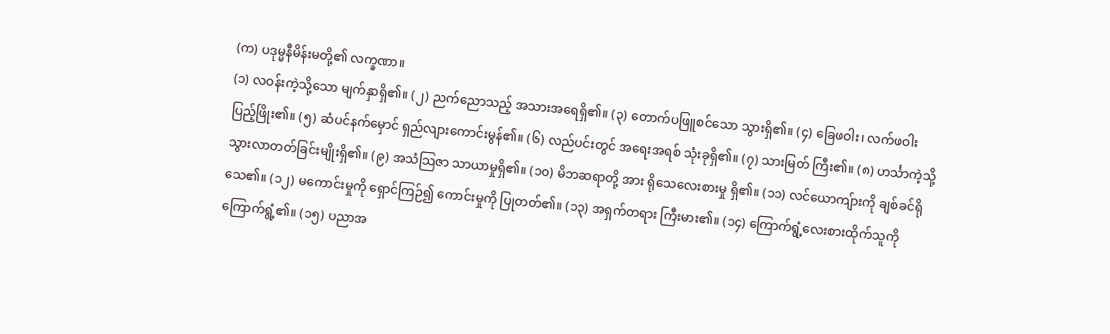(က) ပဒုမ္မနီမိန်းမတို့၏ လက္ခဏာ။
(၁) လဝန်းကဲ့သို့သော မျက်နှာရှိ၏။ (၂) ညက်ညောသည့် အသားအရေရှိ၏။ (၃) တောက်ပဖြူစင်သော သွားရှိ၏။ (၄) ခြေဖဝါး၊ လက်ဖဝါး ပြည့်ဖြိုး၏။ (၅) ဆံပင်နက်မှောင် ရှည်လျားကောင်းမွန်၏။ (၆) လည်ပင်းတွင် အရေးအရစ် သုံးခုရှိ၏။ (၇) သားမြတ် ကြီး၏။ (၈) ဟင်္သာကဲ့သို့ သွားလာတတ်ခြင်းမျိုးရှိ၏။ (၉) အသံသြဇာ သာယာမှုရှိ၏။ (၁၀) မိဘဆရာတို့ အား ရိုသေလေးစားမှု ရှိ၏။ (၁၁) လင်ယောကျ်ားကို ချစ်ခင်ရိုသေ၏။ (၁၂) မကောင်းမှုကို ရှောင်ကြဉ်၍ ကောင်းမှုကို ပြုတတ်၏။ (၁၃) အရှက်တရား ကြီးမား၏။ (၁၄) ကြောက်ရွံ့လေးစားထိုက်သူကို ကြောက်ရွံ့၏။ (၁၅) ပညာအ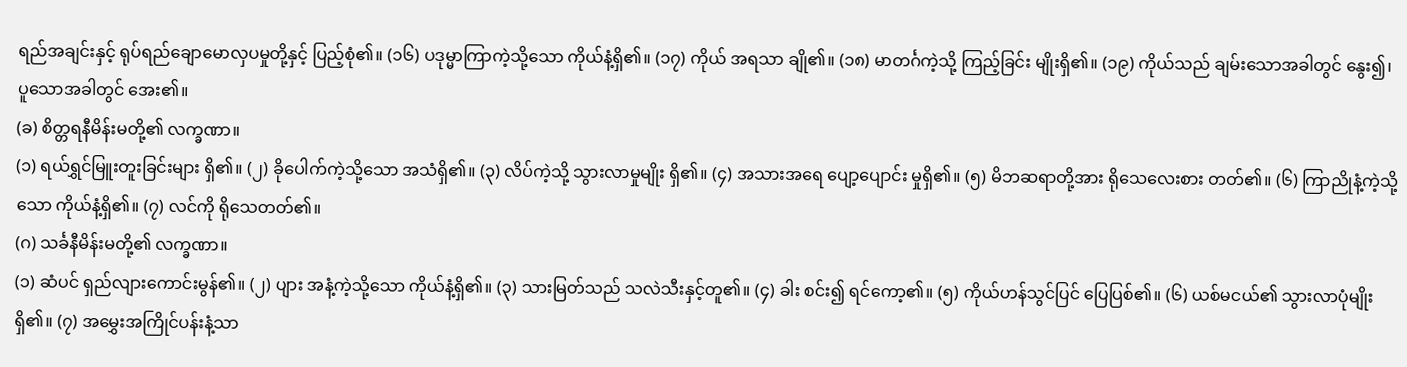ရည်အချင်းနှင့် ရုပ်ရည်ချောမောလှပမှုတို့နှင့် ပြည့်စုံ၏။ (၁၆) ပဒုမ္မာကြာကဲ့သို့သော ကိုယ်နံ့ရှိ၏။ (၁၇) ကိုယ် အရသာ ချို၏။ (၁၈) မာတင်္ဂကဲ့သို့ ကြည့်ခြင်း မျိုးရှိ၏။ (၁၉) ကိုယ်သည် ချမ်းသောအခါတွင် နွေး၍၊ ပူသောအခါတွင် အေး၏။
(ခ) စိတ္တရနီမိန်းမတို့၏ လက္ခဏာ။
(၁) ရယ်ရွှင်မြူးတူးခြင်းများ ရှိ၏။ (၂) ခိုပေါက်ကဲ့သို့သော အသံရှိ၏။ (၃) လိပ်ကဲ့သို့ သွားလာမှုမျိုး ရှိ၏။ (၄) အသားအရေ ပျော့ပျောင်း မှုရှိ၏။ (၅) မိဘဆရာတို့အား ရိုသေလေးစား တတ်၏။ (၆) ကြာညိုနံ့ကဲ့သို့သော ကိုယ်နံ့ရှိ၏။ (၇) လင်ကို ရိုသေတတ်၏။
(ဂ) သင်္ခနီမိန်းမတို့၏ လက္ခဏာ။
(၁) ဆံပင် ရှည်လျားကောင်းမွန်၏။ (၂) ပျား အနံ့ကဲ့သို့သော ကိုယ်နံ့ရှိ၏။ (၃) သားမြတ်သည် သလဲသီးနှင့်တူ၏။ (၄) ခါး စင်း၍ ရင်ကော့၏။ (၅) ကိုယ်ဟန်သွင်ပြင် ပြေပြစ်၏။ (၆) ယစ်မငယ်၏ သွားလာပုံမျိုးရှိ၏။ (၇) အမွှေးအကြိုင်ပန်းနံ့သာ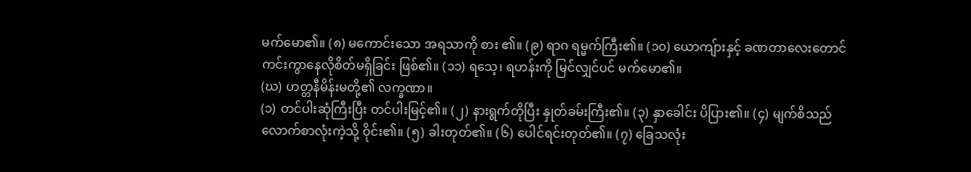မက်မော၏။ (၈) မကောင်းသော အရသာကို စား ၏။ (၉) ရာဂ ရမ္မက်ကြီး၏။ (၁၀) ယောကျ်ားနှင့် ခဏတာလေးတောင် ကင်းကွာနေလိုစိတ်မရှိခြင်း ဖြစ်၏။ (၁၁) ရသေ့၊ ရဟန်းကို မြင်လျှင်ပင် မက်မော၏။
(ဃ) ဟတ္တနီမိန်းမတို့၏ လက္ခဏာ။
(၁) တင်ပါးဆုံကြီးပြီး တင်ပါးမြင့်၏။ (၂) နားရွက်တိုပြီး နှုတ်ခမ်းကြီး၏။ (၃) နှာခေါင်း ပိပြား၏။ (၄) မျက်စိသည် လောက်စာလုံးကဲ့သို့ ဝိုင်း၏။ (၅) ခါးတုတ်၏။ (၆) ပေါင်ရင်းတုတ်၏။ (၇) ခြေသလုံး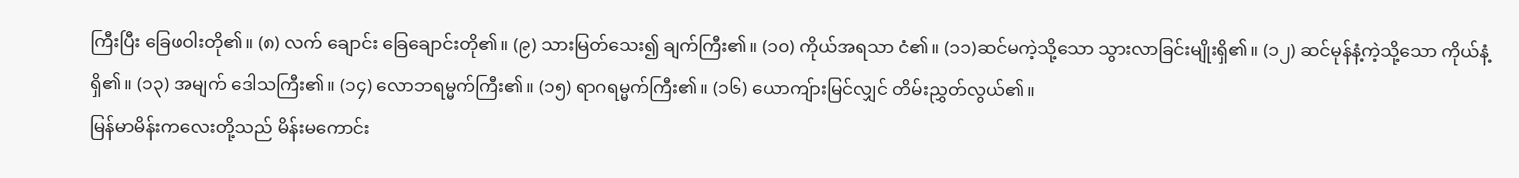ကြီးပြီး ခြေဖဝါးတို၏။ (၈) လက် ချောင်း ခြေချောင်းတို၏။ (၉) သားမြတ်သေး၍ ချက်ကြီး၏။ (၁၀) ကိုယ်အရသာ ငံ၏။ (၁၁)ဆင်မကဲ့သို့သော သွားလာခြင်းမျိုးရှိ၏။ (၁၂) ဆင်မုန်နံ့ကဲ့သို့သော ကိုယ်နံ့ရှိ၏။ (၁၃) အမျက် ဒေါသကြီး၏။ (၁၄) လောဘရမ္မက်ကြီး၏။ (၁၅) ရာဂရမ္မက်ကြီး၏။ (၁၆) ယောကျ်ားမြင်လျှင် တိမ်းညွှတ်လွယ်၏။
မြန်မာမိန်းကလေးတို့သည် မိန်းမကောင်း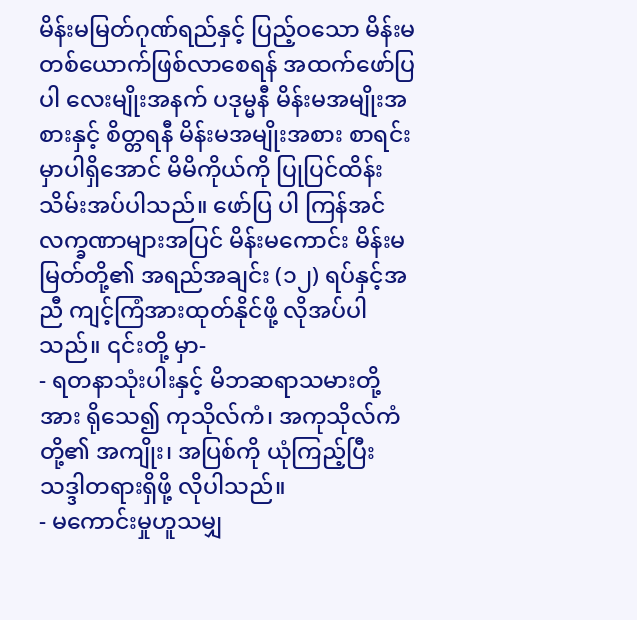မိန်းမမြတ်ဂုဏ်ရည်နှင့် ပြည့်ဝသော မိန်းမ တစ်ယောက်ဖြစ်လာစေရန် အထက်ဖော်ပြပါ လေးမျိုးအနက် ပဒုမ္မနီ မိန်းမအမျိုးအစားနှင့် စိတ္တရနီ မိန်းမအမျိုးအစား စာရင်းမှာပါရှိအောင် မိမိကိုယ်ကို ပြုပြင်ထိန်းသိမ်းအပ်ပါသည်။ ဖော်ပြ ပါ ကြန်အင်လက္ခဏာများအပြင် မိန်းမကောင်း မိန်းမမြတ်တို့၏ အရည်အချင်း (၁၂) ရပ်နှင့်အညီ ကျင့်ကြံအားထုတ်နိုင်ဖို့ လိုအပ်ပါသည်။ ၎င်းတို့ မှာ-
- ရတနာသုံးပါးနှင့် မိဘဆရာသမားတို့အား ရိုသေ၍ ကုသိုလ်ကံ၊ အကုသိုလ်ကံတို့၏ အကျိုး၊ အပြစ်ကို ယုံကြည့်ပြီး သဒ္ဒါတရားရှိဖို့ လိုပါသည်။
- မကောင်းမှုဟူသမျှ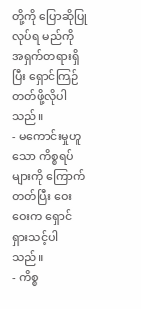တို့ကို ပြောဆိုပြုလုပ်ရ မည်ကို အရှက်တရားရှိပြီး ရှောင်ကြဉ်တတ်ဖို့လိုပါ သည်။
- မကောင်းမှုဟူသော ကိစ္စရပ်များကို ကြောက် တတ်ပြီး ဝေးဝေးက ရှောင်ရှားသင့်ပါ သည်။
- ကိစ္စ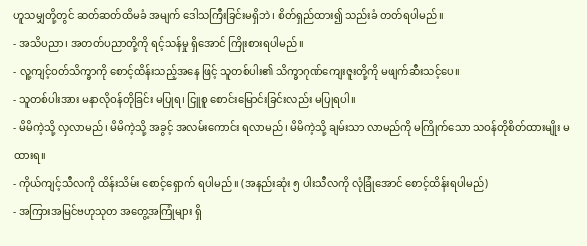ဟူသမျှတို့တွင် ဆတ်ဆတ်ထိမခံ အမျက် ဒေါသကြီးခြင်းမရှိဘဲ၊ စိတ်ရှည်ထား၍ သည်းခံ တတ်ရပါမည်။
- အသိပညာ၊ အတတ်ပညာတို့ကို ရင့်သန်မှု ရှိအောင် ကြိုးစားရပါမည်။
- လူ့ကျင့်ဝတ်သိက္ခာကို စောင့်ထိန်းသည့်အနေ ဖြင့် သူတစ်ပါး၏ သိက္ခာဂုဏ်ကျေးဇူးတို့ကို မဖျက်ဆီးသင့်ပေ။
- သူတစ်ပါးအား မနာလိုဝန်တိုခြင်း မပြုရ၊ ငြူစူ စောင်းမြောင်းခြင်းလည်း မပြုရပါ။
- မိမိကဲ့သို့ လှလာမည်၊ မိမိကဲ့သို့ အခွင့် အလမ်းကောင်း ရလာမည်၊ မိမိကဲ့သို့ ချမ်းသာ လာမည်ကို မကြိုက်သော သဝန်တိုစိတ်ထားမျိုး မထားရ။
- ကိုယ်ကျင့်သီလကို ထိန်းသိမ်း စောင့်ရှောက် ရပါမည်။ (အနည်းဆုံး ၅ ပါးသီလကို လုံခြုံအောင် စောင့်ထိန်းရပါမည်)
- အကြားအမြင်ဗဟုသုတ အတွေ့အကြုံများ ရှိ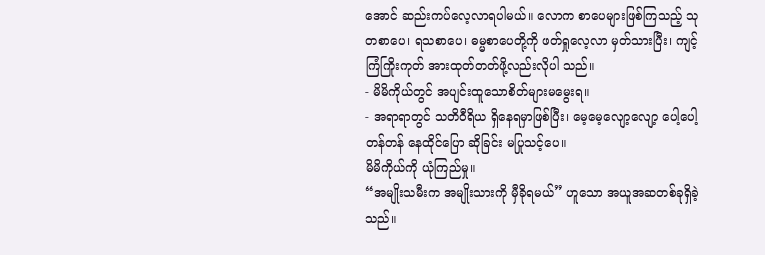အောင် ဆည်းကပ်လေ့လာရပါမယ်။ လောက စာပေများဖြစ်ကြသည့် သုတစာပေ၊ ရသစာပေ၊ ဓမ္မစာပေတို့ကို ဖတ်ရှုလေ့လာ မှတ်သားပြီး၊ ကျင့်ကြံကြိုးကုတ် အားထုတ်တတ်ဖို့လည်းလိုပါ သည်။
- မိမိကိုယ်တွင် အပျင်းထူသောစိတ်များမမွေးရ။
- အရာရာတွင် သတိဝီရိယ ရှိနေရမှာဖြစ်ပြီး၊ မေ့မေ့လျော့လျော့ ပေါ့ပေါ့တန်တန် နေထိုင်ပြော ဆိုခြင်း မပြုသင့်ပေ။
မိမိကိုယ်ကို ယုံကြည်မှု။
“အမျိုးသမီးက အမျိုးသားကို မှီခိုရမယ်” ဟူသော အယူအဆတစ်ခုရှိခဲ့သည်။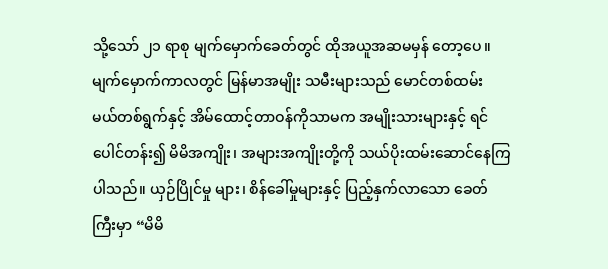သို့သော် ၂၁ ရာစု မျက်မှောက်ခေတ်တွင် ထိုအယူအဆမမှန် တော့ပေ။ မျက်မှောက်ကာလတွင် မြန်မာအမျိုး သမီးများသည် မောင်တစ်ထမ်း မယ်တစ်ရွက်နှင့် အိမ်ထောင့်တာဝန်ကိုသာမက အမျိုးသားများနှင့် ရင်ပေါင်တန်း၍ မိမိအကျိုး၊ အများအကျိုးတို့ကို သယ်ပိုးထမ်းဆောင်နေကြပါသည်။ ယှဉ်ပြိုင်မှု များ၊ စိန်ခေါ်မှုများနှင့် ပြည့်နှက်လာသော ခေတ်ကြီးမှာ “မိမိ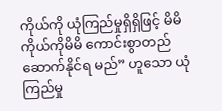ကိုယ်ကို ယုံကြည်မှုရှိရှိဖြင့် မိမိကိုယ်ကိုမိမိ ကောင်းစွာတည်ဆောက်နိုင်ရ မည်” ဟူသော ယုံကြည်မှု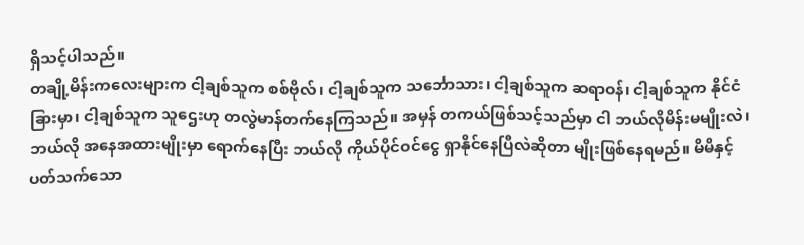ရှိသင့်ပါသည်။
တချို့မိန်းကလေးများက ငါ့ချစ်သူက စစ်ဗိုလ်၊ ငါ့ချစ်သူက သင်္ဘောသား၊ ငါ့ချစ်သူက ဆရာဝန်၊ ငါ့ချစ်သူက နိုင်ငံခြားမှာ၊ ငါ့ချစ်သူက သူဌေးဟု တလွဲမာန်တက်နေကြသည်။ အမှန် တကယ်ဖြစ်သင့်သည်မှာ ငါ ဘယ်လိုမိန်းမမျိုးလဲ၊ ဘယ်လို အနေအထားမျိုးမှာ ရောက်နေပြီး ဘယ်လို ကိုယ်ပိုင်ဝင်ငွေ ရှာနိုင်နေပြီလဲဆိုတာ မျိုးဖြစ်နေရမည်။ မိမိနှင့် ပတ်သက်သော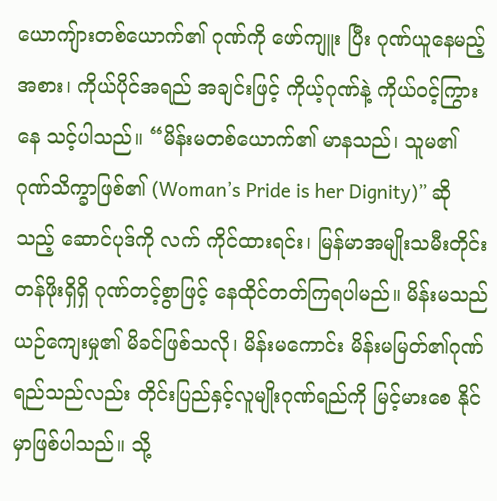ယောကျ်ားတစ်ယောက်၏ ဂုဏ်ကို ဖော်ကျူး ပြီး ဂုဏ်ယူနေမည့်အစား၊ ကိုယ်ပိုင်အရည် အချင်းဖြင့် ကိုယ့်ဂုဏ်နဲ့ ကိုယ်ဝင့်ကြွားနေ သင့်ပါသည်။ “မိန်းမတစ်ယောက်၏ မာနသည်၊ သူမ၏ ဂုဏ်သိက္ခာဖြစ်၏ (Woman’s Pride is her Dignity)” ဆိုသည့် ဆောင်ပုဒ်ကို လက် ကိုင်ထားရင်း၊ မြန်မာအမျိုးသမီးတိုင်း တန်ဖိုးရှိရှိ ဂုဏ်တင့်စွာဖြင့် နေထိုင်တတ်ကြရပါမည်။ မိန်းမသည် ယဉ်ကျေးမှု၏ မိခင်ဖြစ်သလို၊ မိန်းမကောင်း မိန်းမမြတ်၏ဂုဏ်ရည်သည်လည်း တိုင်းပြည်နှင့်လူမျိုးဂုဏ်ရည်ကို မြင့်မားစေ နိုင် မှာဖြစ်ပါသည်။ သို့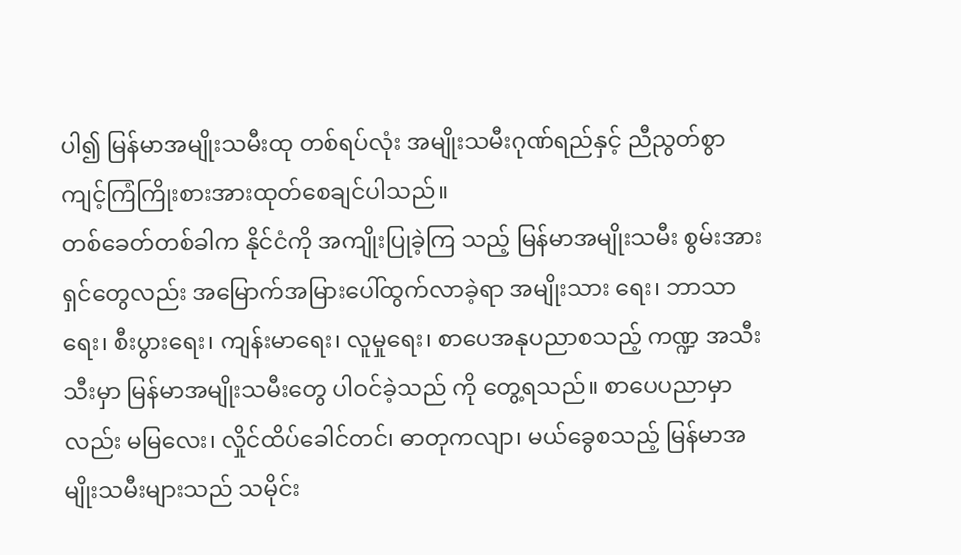ပါ၍ မြန်မာအမျိုးသမီးထု တစ်ရပ်လုံး အမျိုးသမီးဂုဏ်ရည်နှင့် ညီညွတ်စွာ ကျင့်ကြံကြိုးစားအားထုတ်စေချင်ပါသည်။
တစ်ခေတ်တစ်ခါက နိုင်ငံကို အကျိုးပြုခဲ့ကြ သည့် မြန်မာအမျိုးသမီး စွမ်းအားရှင်တွေလည်း အမြောက်အမြားပေါ်ထွက်လာခဲ့ရာ အမျိုးသား ရေး၊ ဘာသာရေး၊ စီးပွားရေး၊ ကျန်းမာရေး၊ လူမှုရေး၊ စာပေအနုပညာစသည့် ကဏ္ဍ အသီးသီးမှာ မြန်မာအမျိုးသမီးတွေ ပါဝင်ခဲ့သည် ကို တွေ့ရသည်။ စာပေပညာမှာလည်း မမြလေး၊ လှိုင်ထိပ်ခေါင်တင်၊ ဓာတုကလျာ၊ မယ်ခွေစသည့် မြန်မာအမျိုးသမီးများသည် သမိုင်း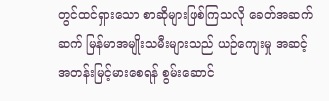တွင်ထင်ရှားသော စာဆိုများဖြစ်ကြသလို ခေတ်အဆက်ဆက် မြန်မာအမျိုးသမီးများသည် ယဉ်ကျေးမှု အဆင့်အတန်းမြင့်မားစေရန် စွမ်းဆောင်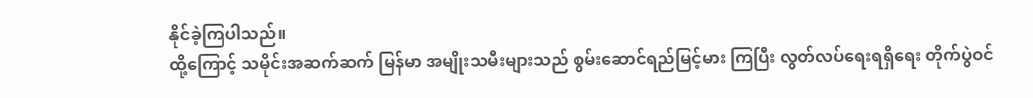နိုင်ခဲ့ကြပါသည်။
ထို့ကြောင့် သမိုင်းအဆက်ဆက် မြန်မာ အမျိုးသမီးများသည် စွမ်းဆောင်ရည်မြင့်မား ကြပြီး လွတ်လပ်ရေးရရှိရေး တိုက်ပွဲဝင်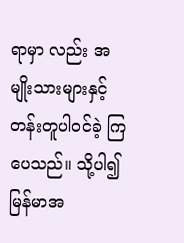ရာမှာ လည်း အမျိုးသားများနှင့် တန်းတူပါဝင်ခဲ့ ကြပေသည်။ သို့ပါ၍ မြန်မာအ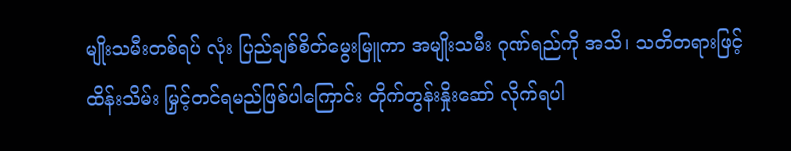မျိုးသမီးတစ်ရပ် လုံး ပြည်ချစ်စိတ်မွေးမြူကာ အမျိုးသမီး ဂုဏ်ရည်ကို အသိ၊ သတိတရားဖြင့် ထိန်းသိမ်း မြှင့်တင်ရမည်ဖြစ်ပါကြောင်း တိုက်တွန်းနှိုးဆော် လိုက်ရပါ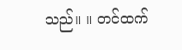သည်။ ။ တင်ထက်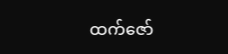ထက်ဇော်